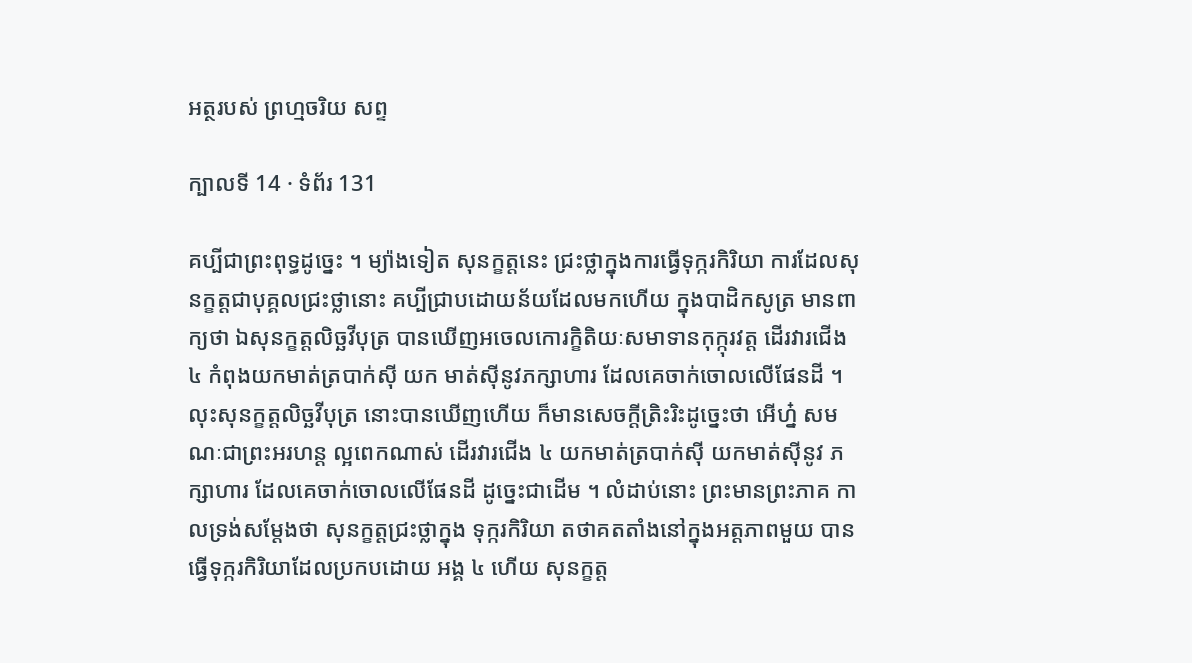អត្ថរបស់ ព្រហ្មចរិយ សព្ទ

ក្បាលទី 14 · ទំព័រ 131

គប្បីជាព្រះពុទ្ធដូច្នេះ ។ ម្យ៉ាងទៀត សុនក្ខត្តនេះ ជ្រះថ្លាក្នុងការធ្វើទុក្ករកិរិយា ការដែលសុនក្ខត្តជាបុគ្គលជ្រះថ្លានោះ គប្បីជ្រាបដោយន័យដែលមកហើយ ក្នុងបាដិកសូត្រ មានពាក្យថា ឯសុនក្ខត្តលិច្ឆវីបុត្រ បានឃើញអចេលកោរក្ខិតិយៈសមាទានកុក្កុរវត្ត ដើរវារជើង ៤ កំពុងយកមាត់ត្របាក់ស៊ី យក មាត់ស៊ីនូវភក្សាហារ ដែលគេចាក់ចោលលើផែនដី ។ លុះសុនក្ខត្តលិច្ឆវីបុត្រ នោះបានឃើញហើយ ក៏មានសេចក្តីត្រិះរិះដូច្នេះថា អើហ្ន៎ សមណៈជាព្រះអរហន្ត ល្អពេកណាស់ ដើរវារជើង ៤ យកមាត់ត្របាក់ស៊ី យកមាត់ស៊ីនូវ ភក្សាហារ ដែលគេចាក់ចោលលើផែនដី ដូច្នេះជាដើម ។ លំដាប់នោះ ព្រះមានព្រះភាគ កាលទ្រង់សម្តែងថា សុនក្ខត្តជ្រះថ្លាក្នុង ទុក្ករកិរិយា តថាគតតាំងនៅក្នុងអត្តភាពមួយ បានធ្វើទុក្ករកិរិយាដែលប្រកបដោយ អង្គ ៤ ហើយ សុនក្ខត្ត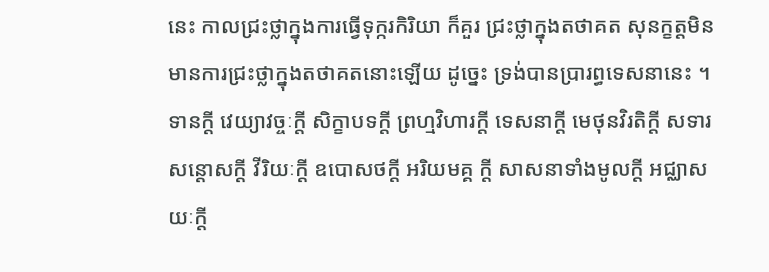នេះ កាលជ្រះថ្លាក្នុងការធ្វើទុក្ករកិរិយា ក៏គួរ ជ្រះថ្លាក្នុងតថាគត សុនក្ខត្តមិនមានការជ្រះថ្លាក្នុងតថាគតនោះឡើយ ដូច្នេះ ទ្រង់បានប្រារព្ធទេសនានេះ ។ ទានក្តី វេយ្យាវច្ចៈក្តី សិក្ខាបទក្តី ព្រហ្មវិហារក្តី ទេសនាក្តី មេថុនវិរតិក្តី សទារសន្តោសក្តី វីរិយៈក្តី ឧបោសថក្តី អរិយមគ្គ ក្តី សាសនាទាំងមូលក្តី អជ្ឈាសយៈក្តី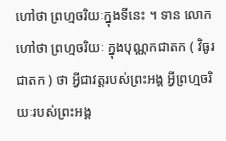ហៅថា ព្រហ្មចរិយៈក្នុងទីនេះ ។ ទាន លោកហៅថា ព្រហ្មចរិយៈ ក្នុងបុណ្ណកជាតក ( វិធូរជាតក ) ថា អ្វីជាវត្តរបស់ព្រះអង្គ អ្វីព្រហ្មចរិយៈរបស់ព្រះអង្គ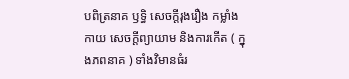បពិត្រនាគ ឫទ្ធិ សេចក្តីរុងរឿង កម្លាំងកាយ សេចក្តីព្យាយាម និងការកើត ( ក្នុងភពនាគ ) ទាំងវិមានធំរ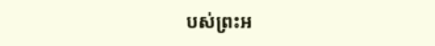បស់ព្រះអ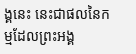ង្គនេះ នេះជាផលនៃកម្មដែលព្រះអង្គ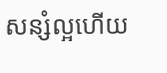សន្សំល្អហើយ